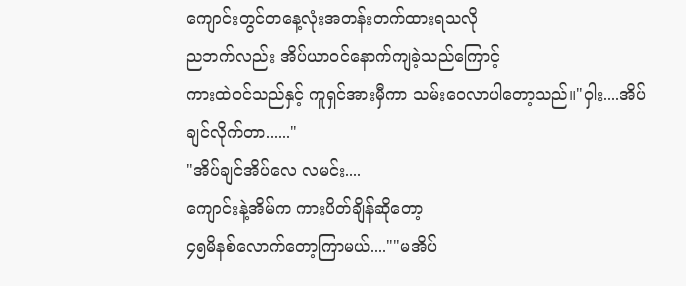ကျောင်းတွင်တနေ့လုံးအတန်းတက်ထားရသလို
ညဘက်လည်း အိပ်ယာဝင်နောက်ကျခဲ့သည်ကြောင့်
ကားထဲဝင်သည်နှင့် ကူရှင်အားမှီကာ သမ်းဝေလာပါတော့သည်။"ဝှါး....အိပ်ချင်လိုက်တာ......"
"အိပ်ချင်အိပ်လေ လမင်း....
ကျောင်းနဲ့အိမ်က ကားပိတ်ချိန်ဆိုတော့
၄၅မိနစ်လောက်တော့ကြာမယ်....""မအိပ်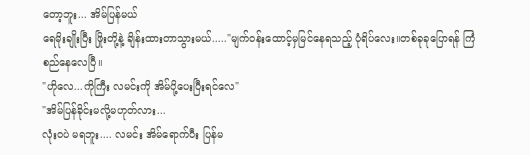တော့ဘူး... အိမ်ပြန်မယ်
ရေမိုးချိုးပြီး ဖြိုးတို့နဲ့ ချိန်းထားတာသွားမယ်....."မျက်ဝန်းထောင့်မှမြင်နေရသည့် ပုံရိပ်လေး။တစ်ခုခုပြောရန် ကြံစည်နေလေပြီ။
"ဟိုလေ...ကိုကြီး လမင်းကို အိမ်ပို့ပေးပြီးရင်လေ"
"အိမ်ပြန်ခိုင်းမလို့မဟုတ်လား...
လုံးဝပဲ မရဘူး.... လမင်း အိမ်ရောက်ပီး ပြန်မ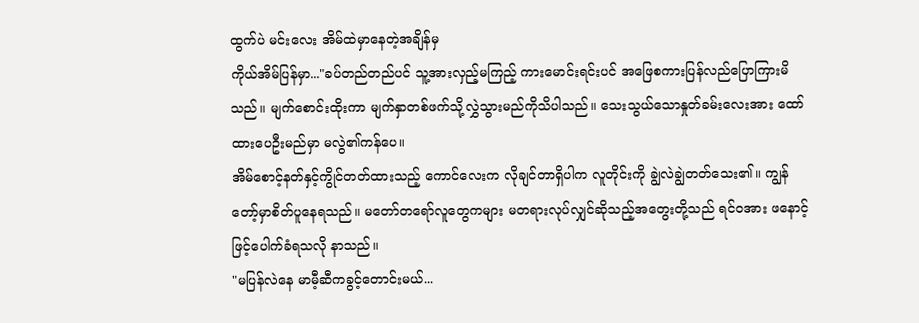ထွက်ပဲ မင်းလေး အိမ်ထဲမှာနေတဲ့အချိန်မှ
ကိုယ်အိမ်ပြန်မှာ..."ခပ်တည်တည်ပင် သူ့အားလှည့်မကြည့် ကားမောင်းရင်းပင် အဖြေစကားပြန်လည်ပြောကြားမိသည်။ မျက်စောင်းထိုးကာ မျက်နှာတစ်ဖက်သို့လွှဲသွားမည်ကိုသိပါသည်။ သေးသွယ်သောနှုတ်ခမ်းလေးအား ထော်ထားပေဦးမည်မှာ မလွဲ၏ကန်ပေ။
အိမ်စောင့်နတ်နှင့်ကွိုင်တတ်ထားသည့် ကောင်လေးက လိုချင်တာရှိပါက လူတိုင်းကို ချွဲလဲချွဲတတ်သေး၏။ ကျွန်တော့်မှာစိတ်ပူနေရသည်။ မတော်တရော်လူတွေကများ မတရားလုပ်လျှင်ဆိုသည့်အတွေးတို့သည် ရင်ဝအား ဖနောင့်ဖြင့်ပေါက်ခံရသလို နာသည်။
"မပြန်လဲနေ မာမီ့ဆီကခွင့်တောင်းမယ်...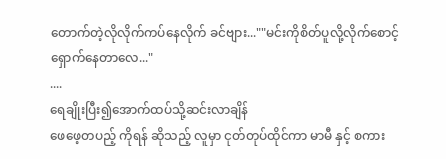တောက်တဲ့လိုလိုက်ကပ်နေလိုက် ခင်ဗျား...""မင်းကိုစိတ်ပူလို့လိုက်စောင့်ရှောက်နေတာလေ..."
....
ရေချိုးပြီး၍အောက်ထပ်သို့ဆင်းလာချိန်
ဖေဖေ့တပည့် ကိုရန် ဆိုသည့် လူမှာ ငုတ်တုပ်ထိုင်ကာ မာမီ နှင့် စကား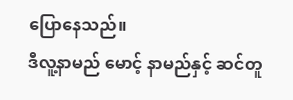ပြောနေသည်။
ဒီလူ့နာမည် မောင့် နာမည်နှင့် ဆင်တူ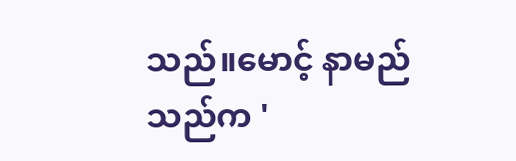သည်။မောင့် နာမည်သည်က '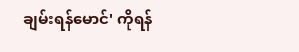ချမ်းရန်မောင်' ကိုရန်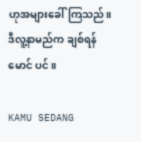ဟုအများခေါ်ကြသည်။ ဒီလူ့နာမည်က ချစ်ရန်မောင် ပင်။

KAMU SEDANG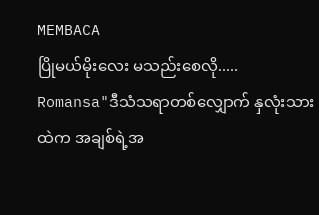MEMBACA
ပြိုမယ်မိုးလေး မသည်းစေလို.....
Romansa"ဒီသံသရာတစ်လျှောက် နှလုံးသားထဲက အချစ်ရဲ့အ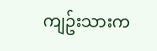ကျဥ်းသားက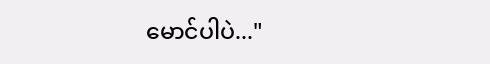မောင်ပါပဲ..."